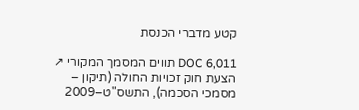קטע מדברי הכנסת

DOC 6,011 תווים המסמך המקורי ↗
הצעת חוק זכויות החולה (תיקון – מסמכי הסכמה), התשס"ט–2009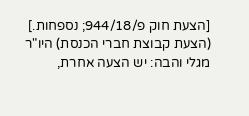[הצעת חוק פ/944/18; נספחות.] (הצעת קבוצת חברי הכנסת) היו"ר מגלי והבה: יש הצעה אחרת,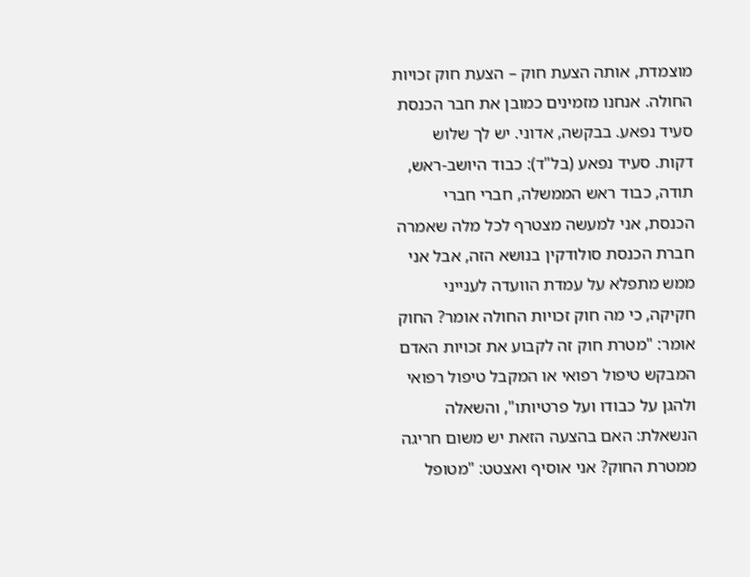מוצמדת, אותה הצעת חוק – הצעת חוק זכויות החולה. אנחנו מזמינים כמובן את חבר הכנסת סעיד נפאע. בבקשה, אדוני. יש לך שלוש דקות. סעיד נפאע (בל"ד): כבוד היושב-ראש, תודה, כבוד ראש הממשלה, חברי חברי הכנסת, אני למעשה מצטרף לכל מלה שאמרה חברת הכנסת סולודקין בנושא הזה, אבל אני ממש מתפלא על עמדת הוועדה לענייני חקיקה, כי מה חוק זכויות החולה אומר? החוק אומר: "מטרת חוק זה לקבוע את זכויות האדם המבקש טיפול רפואי או המקבל טיפול רפואי ולהגן על כבודו ועל פרטיותו", והשאלה הנשאלת: האם בהצעה הזאת יש משום חריגה ממטרת החוק? אני אוסיף ואצטט: "מטופל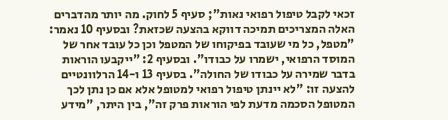זכאי לקבל טיפול רפואי נאות"; סעיף 5 לחוק. מה יותר מהדברים האלה המצריכים תמיכה דווקא בהצעה שכזאת? ובסעיף 10 נאמר: "מטפל, כל מי שעובד בפיקוחו של המטפל וכן כל עובד אחר של המוסד הרפואי, ישמרו על כבודו". ובסעיף 2: "ייקבעו הוראות בדבר שמירה על כבודו של החולה". בסעיף 13 ו-14 הרלוונטיים להצעה זו: "לא יינתן טיפול רפואי למטופל אלא אם כן נתן לכך המטופל הסכמה מדעת לפי הוראות פרק זה", בין היתר, "מידע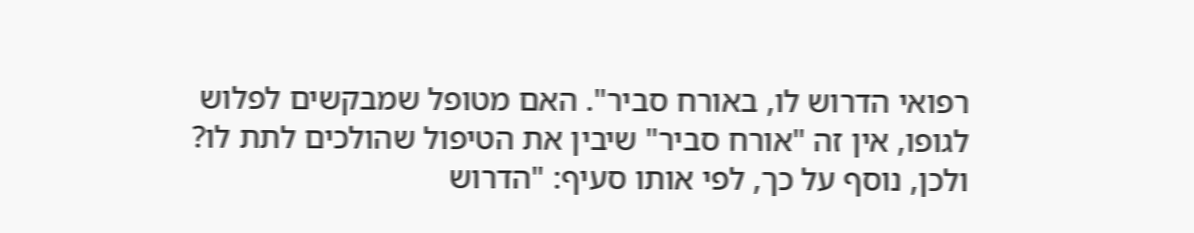רפואי הדרוש לו, באורח סביר". האם מטופל שמבקשים לפלוש לגופו, אין זה "אורח סביר" שיבין את הטיפול שהולכים לתת לו? ולכן, נוסף על כך, לפי אותו סעיף: "הדרוש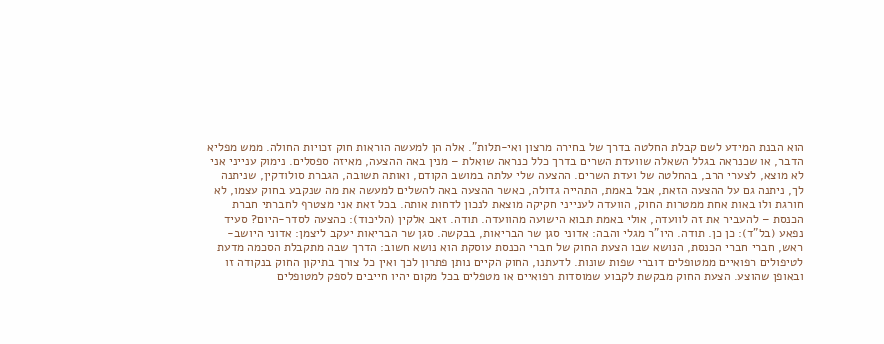הוא הבנת המידע לשם קבלת החלטה בדרך של בחירה מרצון ואי-תלות". אלה הן למעשה הוראות חוק זכויות החולה. ממש מפליא הדבר, או שכנראה בגלל השאלה שוועדת השרים בדרך כלל כנראה שואלת – מנין באה ההצעה, מאיזה ספסלים. נימוק ענייני אני לא מוצא, לצערי הרב, בהחלטה של ועדת השרים. ההצעה שלי עלתה במושב הקודם, ואותה תשובה, הגברת סולודקין, שניתנה לך, ניתנה גם על ההצעה הזאת, אבל באמת, התהייה גדולה, כאשר ההצעה באה להשלים למעשה את מה שנקבע בחוק עצמו, לא חורגת ולו באות אחת ממטרות החוק, הוועדה לענייני חקיקה מוצאת לנכון לדחות אותה. בכל זאת אני מצטרף לחברתי חברת הכנסת – להעביר את זה לוועדה, אולי באמת תבוא הישועה מהוועדה. תודה. זאב אלקין (הליכוד): כהצעה לסדר-היום? סעיד נפאע (בל"ד): כן כן. תודה. היו"ר מגלי והבה: אדוני סגן שר הבריאות, בבקשה. סגן שר הבריאות יעקב ליצמן: אדוני היושב-ראש, חברי חברי הכנסת, הנושא שבו הצעת החוק של חברי הכנסת עוסקת הוא נושא חשוב: הדרך שבה מתקבלת הסכמה מדעת לטיפולים רפואיים ממטופלים דוברי שפות שונות. לדעתנו, החוק הקיים נותן פתרון לכך ואין כל צורך בתיקון החוק בנקודה זו ובאופן שהוצע. הצעת החוק מבקשת לקבוע שמוסדות רפואיים או מטפלים בכל מקום יהיו חייבים לספק למטופלים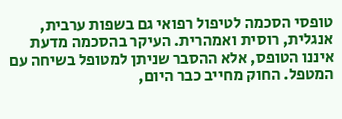טופסי הסכמה לטיפול רפואי גם בשפות ערבית, אנגלית, רוסית ואמהרית. העיקר בהסכמה מדעת איננו הטופס, אלא ההסבר שניתן למטופל בשיחה עם המטפל. החוק מחייב כבר היום,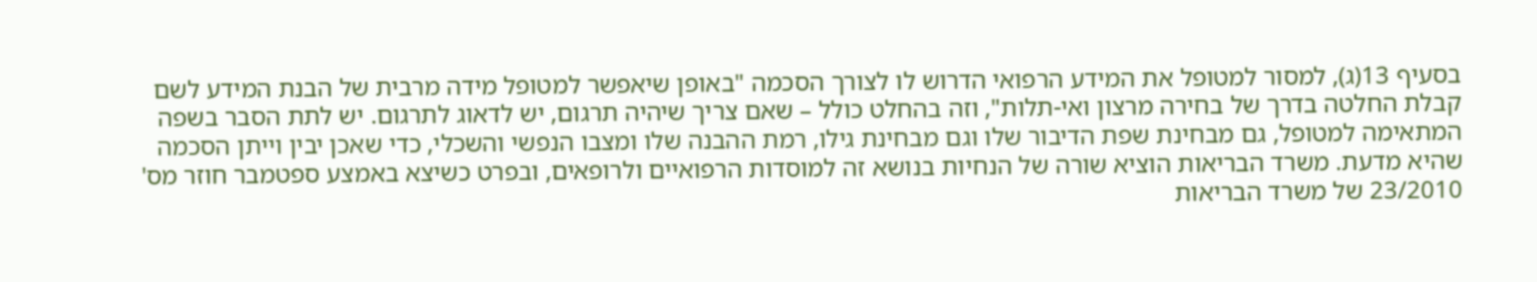בסעיף 13(ג), למסור למטופל את המידע הרפואי הדרוש לו לצורך הסכמה "באופן שיאפשר למטופל מידה מרבית של הבנת המידע לשם קבלת החלטה בדרך של בחירה מרצון ואי-תלות", וזה בהחלט כולל – שאם צריך שיהיה תרגום, יש לדאוג לתרגום. יש לתת הסבר בשפה המתאימה למטופל, גם מבחינת שפת הדיבור שלו וגם מבחינת גילו, רמת ההבנה שלו ומצבו הנפשי והשכלי, כדי שאכן יבין וייתן הסכמה שהיא מדעת. משרד הבריאות הוציא שורה של הנחיות בנושא זה למוסדות הרפואיים ולרופאים, ובפרט כשיצא באמצע ספטמבר חוזר מס' 23/2010 של משרד הבריאות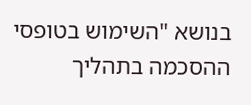בנושא "השימוש בטופסי ההסכמה בתהליך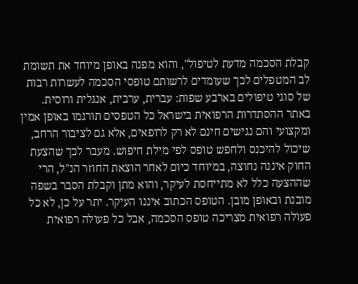קבלת הסכמה מדעת לטיפול", והוא מפנה באופן מיוחד את תשומת לב המטפלים לכך שעומדים לרשותם טופסי הסכמה לעשרות רבות של סוגי טיפולים בארבע שפות: עברית, ערבית, אנגלית ורוסית. באתר ההסתדרות הרפואית בישראל כל הטפסים תורגמו באופן אמין ומקצועי והם נגישים חינם לא רק לרופאים, אלא גם לציבור הרחב, שיכול להיכנס ולחפש טופס לפי מילת חיפוש. מעבר לכך שהצעת החוק איננה נחוצה, במיוחד כיום לאחר הוצאת החוזר הנ"ל, הרי שההצעה כלל לא מתייחסת לעיקר, והוא מתן וקבלת הסבר בשפה מובנת ובאופן מובן. הטופס הכתוב איננו העיקר. יתר על כן, לא כל פעולה רפואית מצריכה טופס הסכמה, אבל כל פעולה רפואית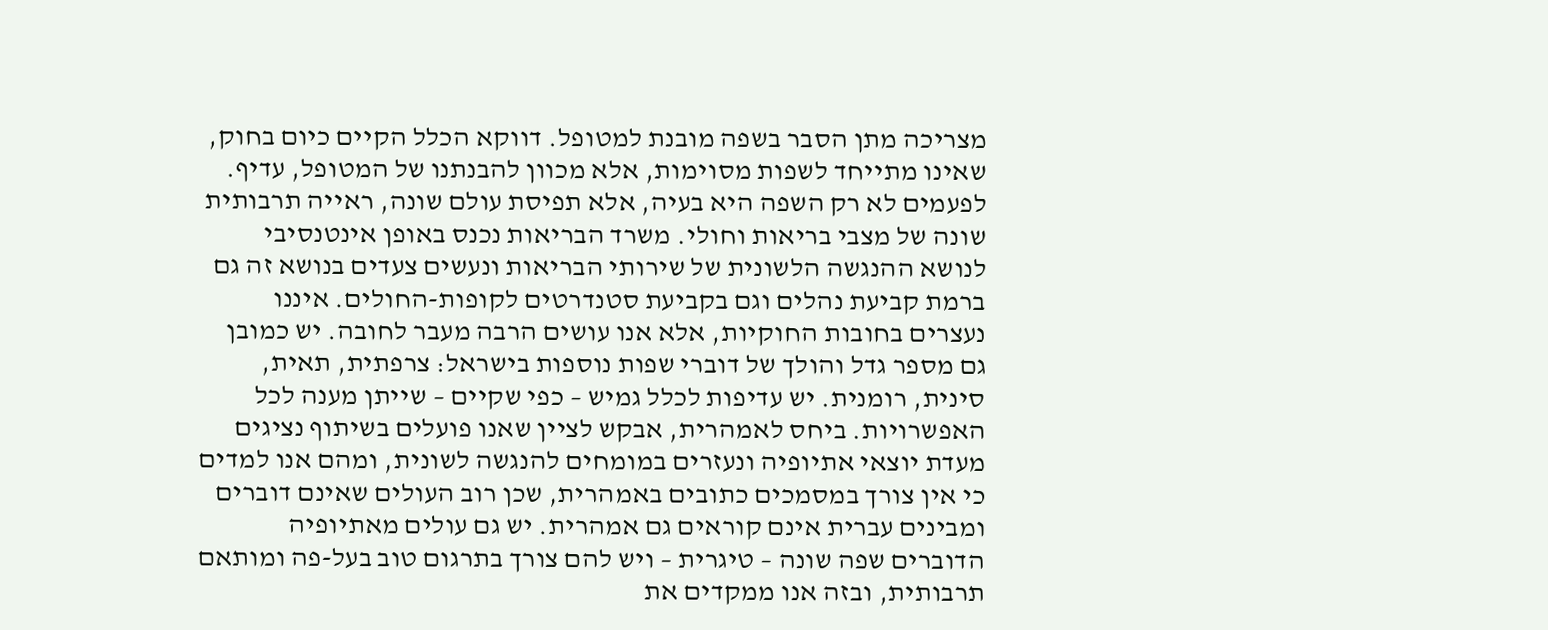מצריכה מתן הסבר בשפה מובנת למטופל. דווקא הכלל הקיים כיום בחוק, שאינו מתייחד לשפות מסוימות, אלא מכוון להבנתנו של המטופל, עדיף. לפעמים לא רק השפה היא בעיה, אלא תפיסת עולם שונה, ראייה תרבותית שונה של מצבי בריאות וחולי. משרד הבריאות נכנס באופן אינטנסיבי לנושא ההנגשה הלשונית של שירותי הבריאות ונעשים צעדים בנושא זה גם ברמת קביעת נהלים וגם בקביעת סטנדרטים לקופות-החולים. איננו נעצרים בחובות החוקיות, אלא אנו עושים הרבה מעבר לחובה. יש כמובן גם מספר גדל והולך של דוברי שפות נוספות בישראל: צרפתית, תאית, סינית, רומנית. יש עדיפות לכלל גמיש – כפי שקיים – שייתן מענה לכל האפשרויות. ביחס לאמהרית, אבקש לציין שאנו פועלים בשיתוף נציגים מעדת יוצאי אתיופיה ונעזרים במומחים להנגשה לשונית, ומהם אנו למדים כי אין צורך במסמכים כתובים באמהרית, שכן רוב העולים שאינם דוברים ומבינים עברית אינם קוראים גם אמהרית. יש גם עולים מאתיופיה הדוברים שפה שונה – טיגרית – ויש להם צורך בתרגום טוב בעל-פה ומותאם תרבותית, ובזה אנו ממקדים את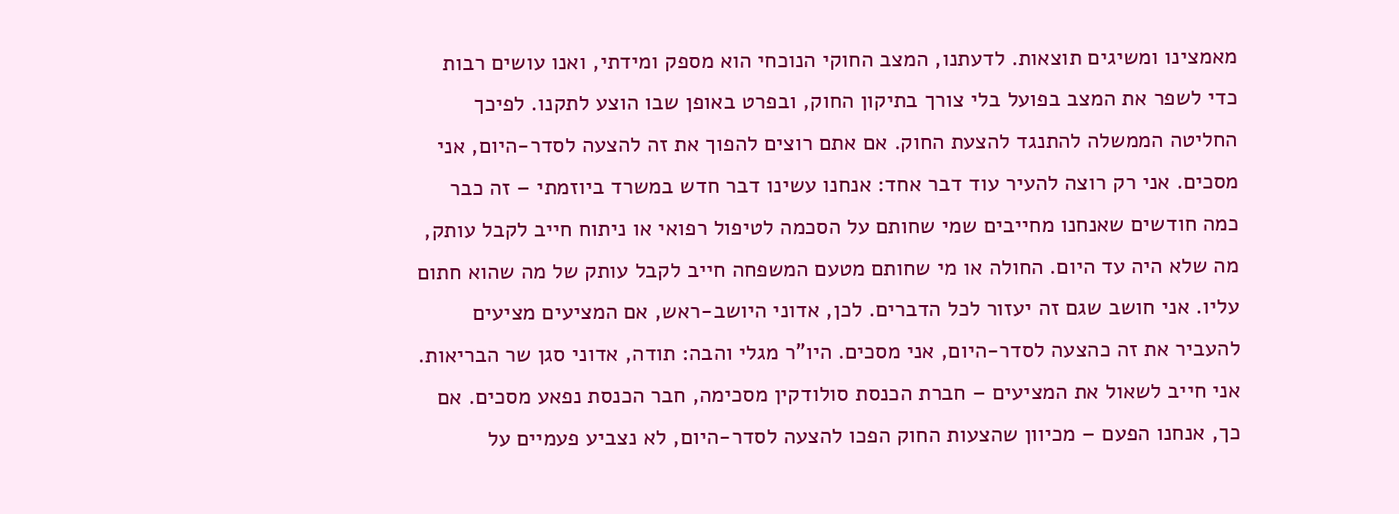מאמצינו ומשיגים תוצאות. לדעתנו, המצב החוקי הנוכחי הוא מספק ומידתי, ואנו עושים רבות כדי לשפר את המצב בפועל בלי צורך בתיקון החוק, ובפרט באופן שבו הוצע לתקנו. לפיכך החליטה הממשלה להתנגד להצעת החוק. אם אתם רוצים להפוך את זה להצעה לסדר-היום, אני מסכים. אני רק רוצה להעיר עוד דבר אחד: אנחנו עשינו דבר חדש במשרד ביוזמתי – זה כבר כמה חודשים שאנחנו מחייבים שמי שחותם על הסכמה לטיפול רפואי או ניתוח חייב לקבל עותק, מה שלא היה עד היום. החולה או מי שחותם מטעם המשפחה חייב לקבל עותק של מה שהוא חתום עליו. אני חושב שגם זה יעזור לכל הדברים. לכן, אדוני היושב-ראש, אם המציעים מציעים להעביר את זה כהצעה לסדר-היום, אני מסכים. היו"ר מגלי והבה: תודה, אדוני סגן שר הבריאות. אני חייב לשאול את המציעים – חברת הכנסת סולודקין מסכימה, חבר הכנסת נפאע מסכים. אם כך, אנחנו הפעם – מכיוון שהצעות החוק הפכו להצעה לסדר-היום, לא נצביע פעמיים על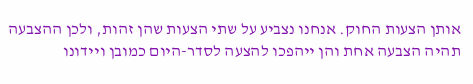אותן הצעות החוק. אנחנו נצביע על שתי הצעות שהן זהות, ולכן ההצבעה תהיה הצבעה אחת והן ייהפכו להצעה לסדר-היום כמובן ויידונו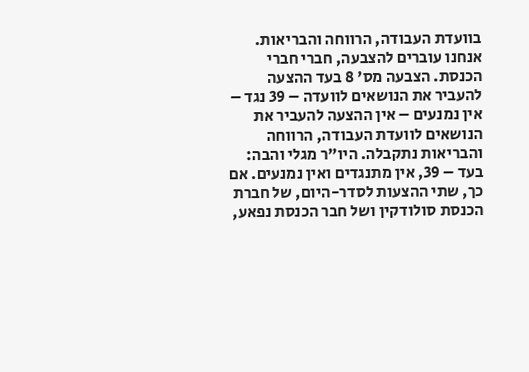בוועדת העבודה, הרווחה והבריאות. אנחנו עוברים להצבעה, חברי חברי הכנסת. הצבעה מס' 8 בעד ההצעה להעביר את הנושאים לוועדה – 39 נגד – אין נמנעים – אין ההצעה להעביר את הנושאים לוועדת העבודה, הרווחה והבריאות נתקבלה. היו"ר מגלי והבה: בעד – 39, אין מתנגדים ואין נמנעים. אם כך, שתי ההצעות לסדר-היום, של חברת הכנסת סולודקין ושל חבר הכנסת נפאע,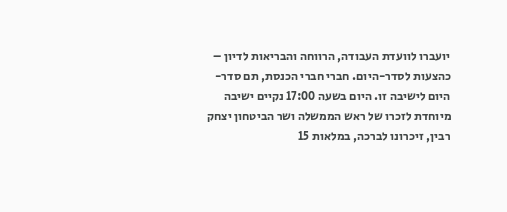יועברו לוועדת העבודה, הרווחה והבריאות לדיון – כהצעות לסדר-היום. חברי חברי הכנסת, תם סדר-היום לישיבה זו. היום בשעה 17:00 נקיים ישיבה מיוחדת לזכרו של ראש הממשלה ושר הביטחון יצחק רבין, זיכרונו לברכה, במלאות 15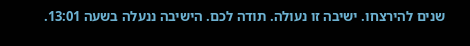שנים להירצחו. ישיבה זו נעולה. תודה לכם. הישיבה ננעלה בשעה 13:01.